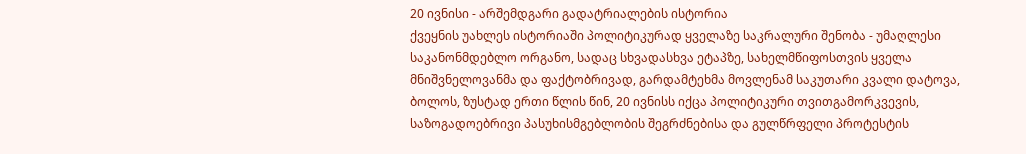20 ივნისი - არშემდგარი გადატრიალების ისტორია
ქვეყნის უახლეს ისტორიაში პოლიტიკურად ყველაზე საკრალური შენობა - უმაღლესი საკანონმდებლო ორგანო, სადაც სხვადასხვა ეტაპზე, სახელმწიფოსთვის ყველა მნიშვნელოვანმა და ფაქტობრივად, გარდამტეხმა მოვლენამ საკუთარი კვალი დატოვა, ბოლოს, ზუსტად ერთი წლის წინ, 20 ივნისს იქცა პოლიტიკური თვითგამორკვევის, საზოგადოებრივი პასუხისმგებლობის შეგრძნებისა და გულწრფელი პროტესტის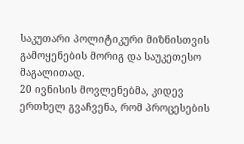საკუთარი პოლიტიკური მიზნისთვის გამოყენების მორიგ და საუკეთესო მაგალითად.
20 ივნისის მოვლენებმა, კიდევ ერთხელ გვაჩვენა, რომ პროცესების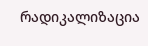რადიკალიზაცია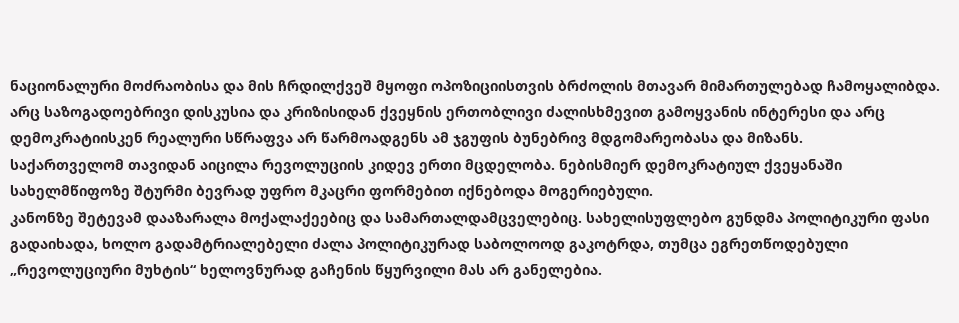ნაციონალური მოძრაობისა და მის ჩრდილქვეშ მყოფი ოპოზიციისთვის ბრძოლის მთავარ მიმართულებად ჩამოყალიბდა. არც საზოგადოებრივი დისკუსია და კრიზისიდან ქვეყნის ერთობლივი ძალისხმევით გამოყვანის ინტერესი და არც დემოკრატიისკენ რეალური სწრაფვა არ წარმოადგენს ამ ჯგუფის ბუნებრივ მდგომარეობასა და მიზანს.
საქართველომ თავიდან აიცილა რევოლუციის კიდევ ერთი მცდელობა. ნებისმიერ დემოკრატიულ ქვეყანაში სახელმწიფოზე შტურმი ბევრად უფრო მკაცრი ფორმებით იქნებოდა მოგერიებული.
კანონზე შეტევამ დააზარალა მოქალაქეებიც და სამართალდამცველებიც. სახელისუფლებო გუნდმა პოლიტიკური ფასი გადაიხადა, ხოლო გადამტრიალებელი ძალა პოლიტიკურად საბოლოოდ გაკოტრდა, თუმცა ეგრეთწოდებული „რევოლუციური მუხტის“ ხელოვნურად გაჩენის წყურვილი მას არ განელებია.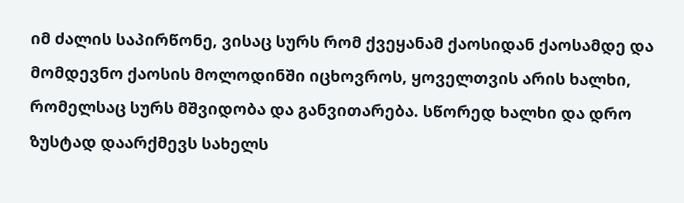იმ ძალის საპირწონე, ვისაც სურს რომ ქვეყანამ ქაოსიდან ქაოსამდე და მომდევნო ქაოსის მოლოდინში იცხოვროს, ყოველთვის არის ხალხი, რომელსაც სურს მშვიდობა და განვითარება. სწორედ ხალხი და დრო ზუსტად დაარქმევს სახელს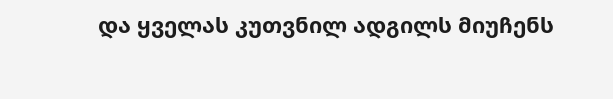და ყველას კუთვნილ ადგილს მიუჩენს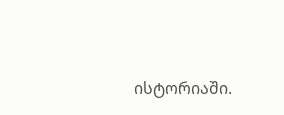ისტორიაში.